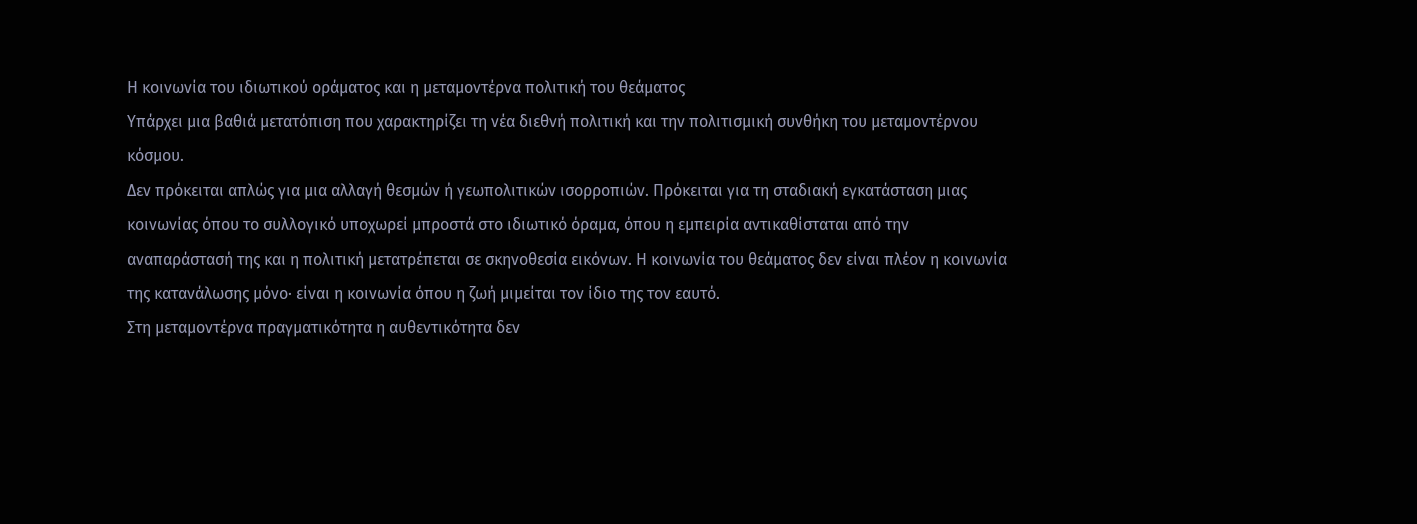Η κοινωνία του ιδιωτικού οράματος και η μεταμοντέρνα πολιτική του θεάματος
Υπάρχει μια βαθιά μετατόπιση που χαρακτηρίζει τη νέα διεθνή πολιτική και την πολιτισμική συνθήκη του μεταμοντέρνου κόσμου.
Δεν πρόκειται απλώς για μια αλλαγή θεσμών ή γεωπολιτικών ισορροπιών. Πρόκειται για τη σταδιακή εγκατάσταση μιας κοινωνίας όπου το συλλογικό υποχωρεί μπροστά στο ιδιωτικό όραμα, όπου η εμπειρία αντικαθίσταται από την αναπαράστασή της και η πολιτική μετατρέπεται σε σκηνοθεσία εικόνων. Η κοινωνία του θεάματος δεν είναι πλέον η κοινωνία της κατανάλωσης μόνο· είναι η κοινωνία όπου η ζωή μιμείται τον ίδιο της τον εαυτό.
Στη μεταμοντέρνα πραγματικότητα η αυθεντικότητα δεν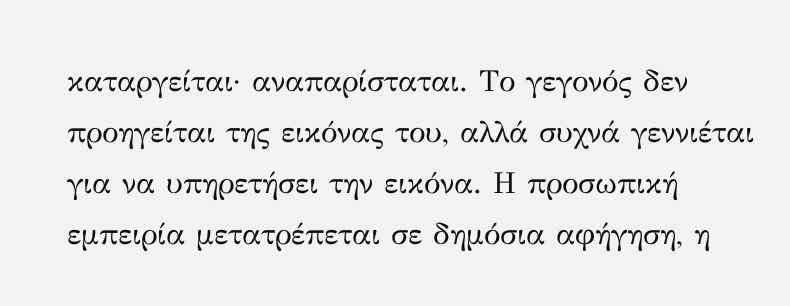καταργείται· αναπαρίσταται. Το γεγονός δεν προηγείται της εικόνας του, αλλά συχνά γεννιέται για να υπηρετήσει την εικόνα. Η προσωπική εμπειρία μετατρέπεται σε δημόσια αφήγηση, η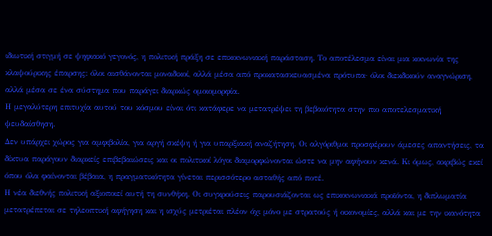ιδιωτική στιγμή σε ψηφιακό γεγονός, η πολιτική πράξη σε επικοινωνιακή παράσταση. Το αποτέλεσμα είναι μια κοινωνία της κλαψούρικης έπαρσης: όλοι αισθάνονται μοναδικοί, αλλά μέσα από προκατασκευασμένα πρότυπα· όλοι διεκδικούν αναγνώριση, αλλά μέσα σε ένα σύστημα που παράγει διαρκώς ομοιομορφία.
Η μεγαλύτερη επιτυχία αυτού του κόσμου είναι ότι κατάφερε να μετατρέψει τη βεβαιότητα στην πιο αποτελεσματική ψευδαίσθηση.
Δεν υπάρχει χώρος για αμφιβολία, για αργή σκέψη ή για υπαρξιακή αναζήτηση. Οι αλγόριθμοι προσφέρουν άμεσες απαντήσεις, τα δίκτυα παράγουν διαρκείς επιβεβαιώσεις και οι πολιτικοί λόγοι διαμορφώνονται ώστε να μην αφήνουν κενά. Κι όμως, ακριβώς εκεί όπου όλα φαίνονται βέβαια, η πραγματικότητα γίνεται περισσότερο ασταθής από ποτέ.
Η νέα διεθνής πολιτική αξιοποιεί αυτή τη συνθήκη. Οι συγκρούσεις παρουσιάζονται ως επικοινωνιακά προϊόντα, η διπλωματία μετατρέπεται σε τηλεοπτική αφήγηση και η ισχύς μετριέται πλέον όχι μόνο με στρατούς ή οικονομίες, αλλά και με την ικανότητα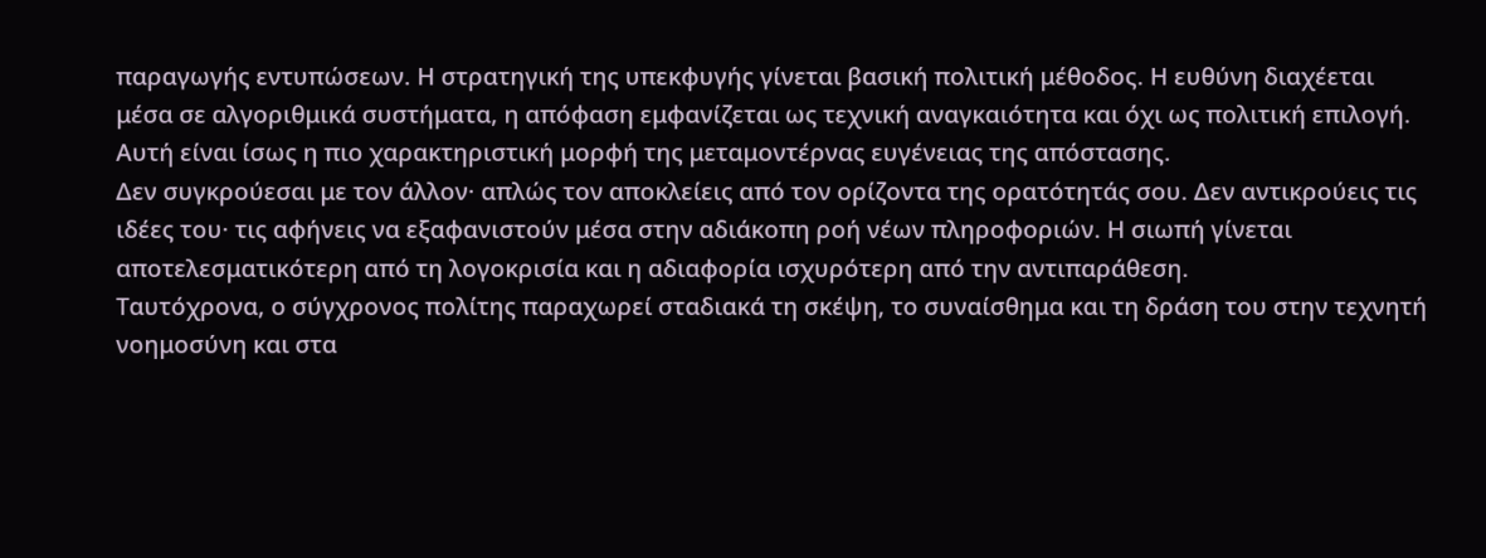παραγωγής εντυπώσεων. Η στρατηγική της υπεκφυγής γίνεται βασική πολιτική μέθοδος. Η ευθύνη διαχέεται μέσα σε αλγοριθμικά συστήματα, η απόφαση εμφανίζεται ως τεχνική αναγκαιότητα και όχι ως πολιτική επιλογή.
Αυτή είναι ίσως η πιο χαρακτηριστική μορφή της μεταμοντέρνας ευγένειας της απόστασης.
Δεν συγκρούεσαι με τον άλλον· απλώς τον αποκλείεις από τον ορίζοντα της ορατότητάς σου. Δεν αντικρούεις τις ιδέες του· τις αφήνεις να εξαφανιστούν μέσα στην αδιάκοπη ροή νέων πληροφοριών. Η σιωπή γίνεται αποτελεσματικότερη από τη λογοκρισία και η αδιαφορία ισχυρότερη από την αντιπαράθεση.
Ταυτόχρονα, ο σύγχρονος πολίτης παραχωρεί σταδιακά τη σκέψη, το συναίσθημα και τη δράση του στην τεχνητή νοημοσύνη και στα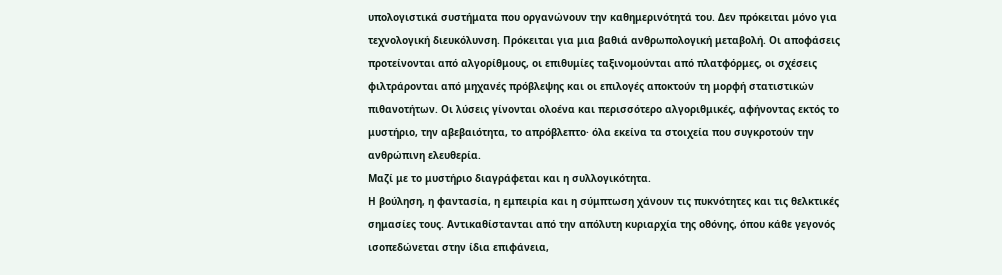υπολογιστικά συστήματα που οργανώνουν την καθημερινότητά του. Δεν πρόκειται μόνο για τεχνολογική διευκόλυνση. Πρόκειται για μια βαθιά ανθρωπολογική μεταβολή. Οι αποφάσεις προτείνονται από αλγορίθμους, οι επιθυμίες ταξινομούνται από πλατφόρμες, οι σχέσεις φιλτράρονται από μηχανές πρόβλεψης και οι επιλογές αποκτούν τη μορφή στατιστικών πιθανοτήτων. Οι λύσεις γίνονται ολοένα και περισσότερο αλγοριθμικές, αφήνοντας εκτός το μυστήριο, την αβεβαιότητα, το απρόβλεπτο· όλα εκείνα τα στοιχεία που συγκροτούν την ανθρώπινη ελευθερία.
Μαζί με το μυστήριο διαγράφεται και η συλλογικότητα.
Η βούληση, η φαντασία, η εμπειρία και η σύμπτωση χάνουν τις πυκνότητες και τις θελκτικές σημασίες τους. Αντικαθίστανται από την απόλυτη κυριαρχία της οθόνης, όπου κάθε γεγονός ισοπεδώνεται στην ίδια επιφάνεια,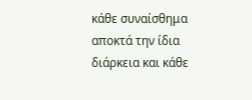κάθε συναίσθημα αποκτά την ίδια διάρκεια και κάθε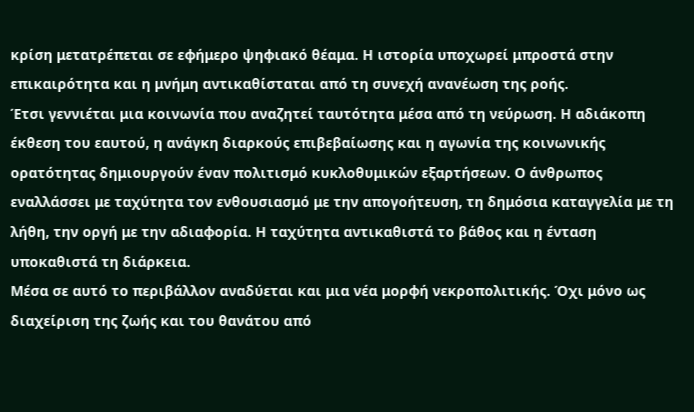κρίση μετατρέπεται σε εφήμερο ψηφιακό θέαμα. Η ιστορία υποχωρεί μπροστά στην επικαιρότητα και η μνήμη αντικαθίσταται από τη συνεχή ανανέωση της ροής.
Έτσι γεννιέται μια κοινωνία που αναζητεί ταυτότητα μέσα από τη νεύρωση. Η αδιάκοπη έκθεση του εαυτού, η ανάγκη διαρκούς επιβεβαίωσης και η αγωνία της κοινωνικής ορατότητας δημιουργούν έναν πολιτισμό κυκλοθυμικών εξαρτήσεων. Ο άνθρωπος εναλλάσσει με ταχύτητα τον ενθουσιασμό με την απογοήτευση, τη δημόσια καταγγελία με τη λήθη, την οργή με την αδιαφορία. Η ταχύτητα αντικαθιστά το βάθος και η ένταση υποκαθιστά τη διάρκεια.
Μέσα σε αυτό το περιβάλλον αναδύεται και μια νέα μορφή νεκροπολιτικής. Όχι μόνο ως διαχείριση της ζωής και του θανάτου από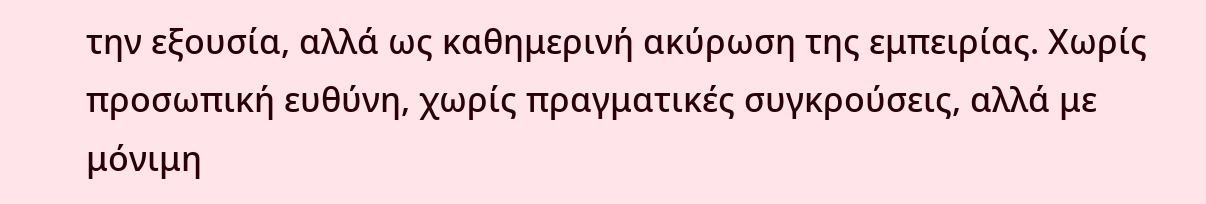την εξουσία, αλλά ως καθημερινή ακύρωση της εμπειρίας. Χωρίς προσωπική ευθύνη, χωρίς πραγματικές συγκρούσεις, αλλά με μόνιμη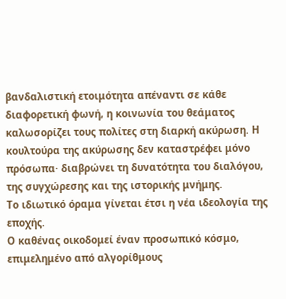βανδαλιστική ετοιμότητα απέναντι σε κάθε διαφορετική φωνή, η κοινωνία του θεάματος καλωσορίζει τους πολίτες στη διαρκή ακύρωση. Η κουλτούρα της ακύρωσης δεν καταστρέφει μόνο πρόσωπα· διαβρώνει τη δυνατότητα του διαλόγου, της συγχώρεσης και της ιστορικής μνήμης.
Το ιδιωτικό όραμα γίνεται έτσι η νέα ιδεολογία της εποχής.
Ο καθένας οικοδομεί έναν προσωπικό κόσμο, επιμελημένο από αλγορίθμους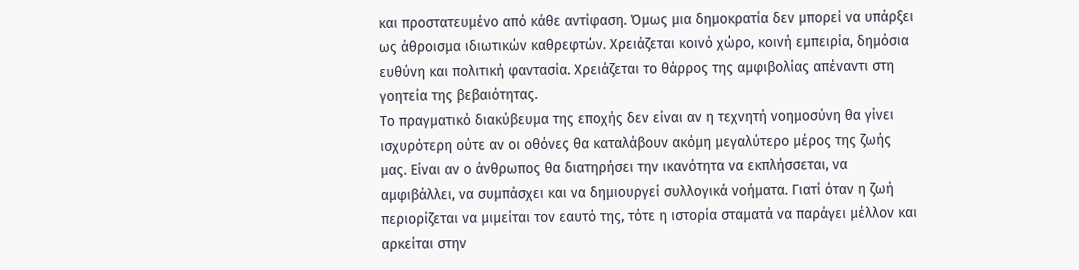και προστατευμένο από κάθε αντίφαση. Όμως μια δημοκρατία δεν μπορεί να υπάρξει ως άθροισμα ιδιωτικών καθρεφτών. Χρειάζεται κοινό χώρο, κοινή εμπειρία, δημόσια ευθύνη και πολιτική φαντασία. Χρειάζεται το θάρρος της αμφιβολίας απέναντι στη γοητεία της βεβαιότητας.
Το πραγματικό διακύβευμα της εποχής δεν είναι αν η τεχνητή νοημοσύνη θα γίνει ισχυρότερη ούτε αν οι οθόνες θα καταλάβουν ακόμη μεγαλύτερο μέρος της ζωής μας. Είναι αν ο άνθρωπος θα διατηρήσει την ικανότητα να εκπλήσσεται, να αμφιβάλλει, να συμπάσχει και να δημιουργεί συλλογικά νοήματα. Γιατί όταν η ζωή περιορίζεται να μιμείται τον εαυτό της, τότε η ιστορία σταματά να παράγει μέλλον και αρκείται στην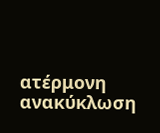ατέρμονη ανακύκλωση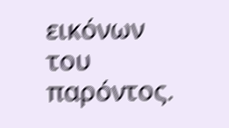εικόνων του παρόντος.